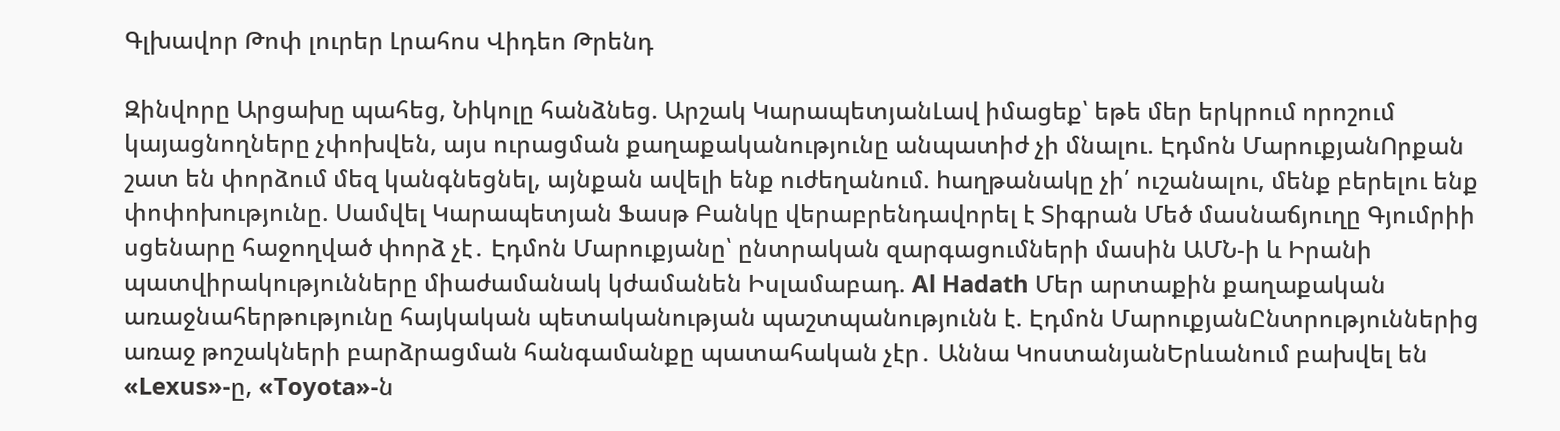Գլխավոր Թոփ լուրեր Լրահոս Վիդեո Թրենդ

Զինվորը Արցախը պահեց, Նիկոլը հանձնեց. Արշակ ԿարապետյանԼավ իմացեք՝ եթե մեր երկրում որոշում կայացնողները չփոխվեն, այս ուրացման քաղաքականությունը անպատիժ չի մնալու. Էդմոն ՄարուքյանՈրքան շատ են փորձում մեզ կանգնեցնել, այնքան ավելի ենք ուժեղանում. hաղթանակը չի՛ ուշանալու, մենք բերելու ենք փոփոխությունը. Սամվել Կարապետյան Ֆասթ Բանկը վերաբրենդավորել է Տիգրան Մեծ մասնաճյուղը Գյումրիի սցենարը հաջողված փորձ չէ․ Էդմոն Մարուքյանը՝ ընտրական զարգացումների մասին ԱՄՆ-ի և Իրանի պատվիրակությունները միաժամանակ կժամանեն Իսլամաբադ. Al Hadath Մեր արտաքին քաղաքական առաջնահերթությունը հայկական պետականության պաշտպանությունն է. Էդմոն ՄարուքյանԸնտրություններից առաջ թոշակների բարձրացման հանգամանքը պատահական չէր․ Աննա ԿոստանյանԵրևանում բախվել են «Lexus»-ը, «Toyota»-ն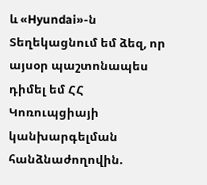և «Hyundai»-ն Տեղեկացնում եմ ձեզ, որ այսօր պաշտոնապես դիմել եմ ՀՀ Կոռուպցիայի կանխարգելման հանձնաժողովին.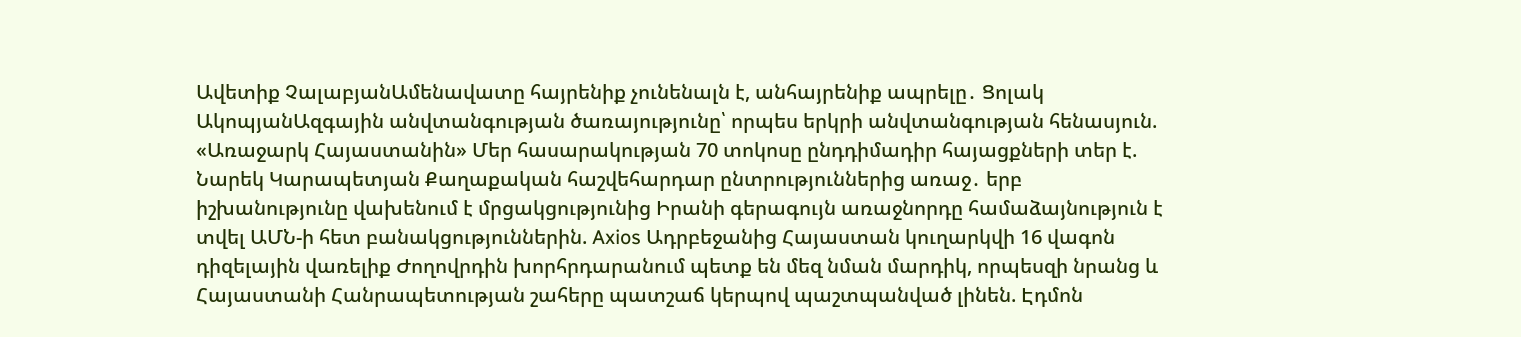Ավետիք ՉալաբյանԱմենավատը հայրենիք չունենալն է, անհայրենիք ապրելը․ Ցոլակ ԱկոպյանԱզգային անվտանգության ծառայությունը՝ որպես երկրի անվտանգության հենասյուն. «Առաջարկ Հայաստանին» Մեր հասարակության 70 տոկոսը ընդդիմադիր հայացքների տեր է. Նարեկ Կարապետյան Քաղաքական հաշվեհարդար ընտրություններից առաջ․ երբ իշխանությունը վախենում է մրցակցությունից Իրանի գերագույն առաջնորդը համաձայնություն է տվել ԱՄՆ-ի հետ բանակցություններին. Axios Ադրբեջանից Հայաստան կուղարկվի 16 վագոն դիզելային վառելիք Ժողովրդին խորհրդարանում պետք են մեզ նման մարդիկ, որպեսզի նրանց և Հայաստանի Հանրապետության շահերը պատշաճ կերպով պաշտպանված լինեն. Էդմոն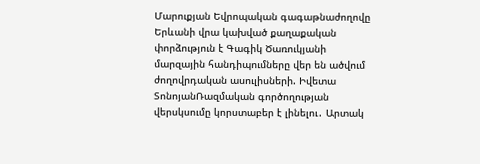Մարուքյան Եվրոպական գագաթնաժողովը Երևանի վրա կախված քաղաքական փորձություն է Գագիկ Ծառուկյանի մարզային հանդիպումները վեր են ածվում ժողովրդական ասուլիսների. Իվետա ՏոնոյանՌազմական գործողության վերսկսումը կորստաբեր է լինելու․ Արտակ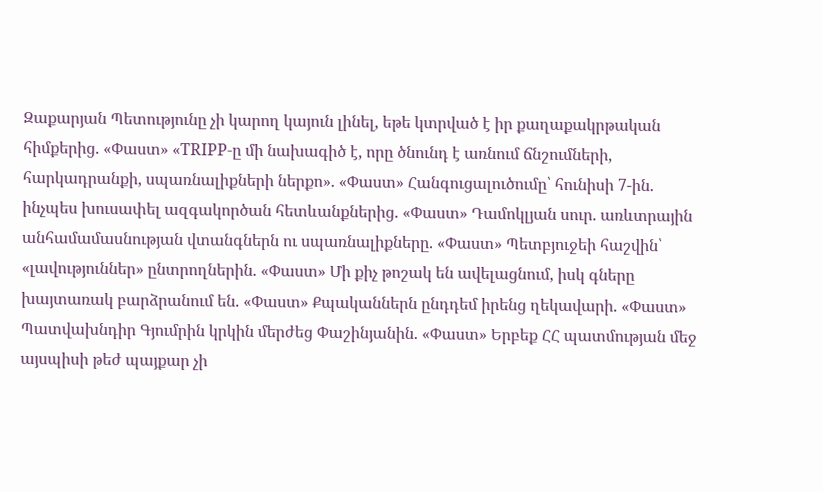Զաքարյան Պետությունը չի կարող կայուն լինել, եթե կտրված է իր քաղաքակրթական հիմքերից. «Փաստ» «TRIPP-ը մի նախագիծ է, որը ծնունդ է առնում ճնշումների, հարկադրանքի, սպառնալիքների ներքո». «Փաստ» Հանգուցալուծումը՝ հունիսի 7-ին. ինչպես խուսափել ազգակործան հետևանքներից. «Փաստ» Դամոկլյան սուր. առևտրային անհամամասնության վտանգներն ու սպառնալիքները. «Փաստ» Պետբյուջեի հաշվին՝ «լավություններ» ընտրողներին. «Փաստ» Մի քիչ թոշակ են ավելացնում, իսկ գները խայտառակ բարձրանում են. «Փաստ» Քպականներն ընդդեմ իրենց ղեկավարի. «Փաստ» Պատվախնդիր Գյումրին կրկին մերժեց Փաշինյանին. «Փաստ» Երբեք ՀՀ պատմության մեջ այսպիսի թեժ պայքար չի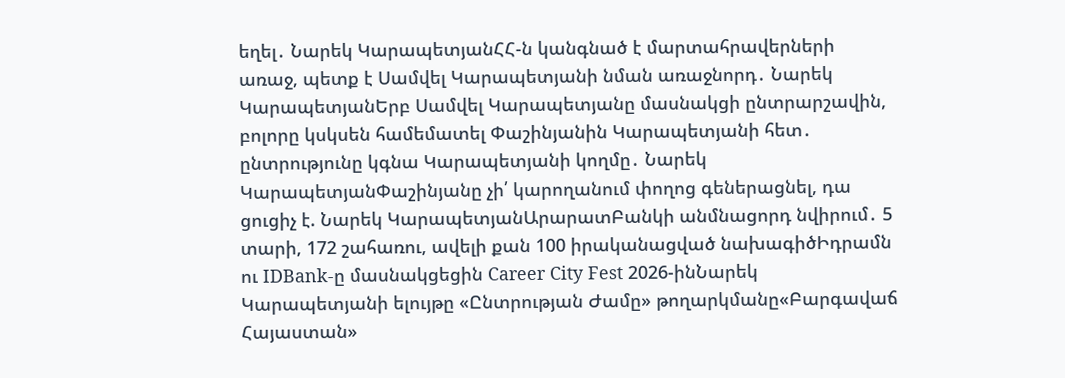եղել․ Նարեկ ԿարապետյանՀՀ-ն կանգնած է մարտահրավերների առաջ, պետք է Սամվել Կարապետյանի նման առաջնորդ․ Նարեկ ԿարապետյանԵրբ Սամվել Կարապետյանը մասնակցի ընտրարշավին, բոլորը կսկսեն համեմատել Փաշինյանին Կարապետյանի հետ․ ընտրությունը կգնա Կարապետյանի կողմը․ Նարեկ ԿարապետյանՓաշինյանը չի՛ կարողանում փողոց գեներացնել, դա ցուցիչ է. Նարեկ ԿարապետյանԱրարատԲանկի անմնացորդ նվիրում․ 5 տարի, 172 շահառու, ավելի քան 100 իրականացված նախագիծԻդրամն ու IDBank-ը մասնակցեցին Career City Fest 2026-ինՆարեկ Կարապետյանի ելույթը «Ընտրության Ժամը» թողարկմանը«Բարգավաճ Հայաստան»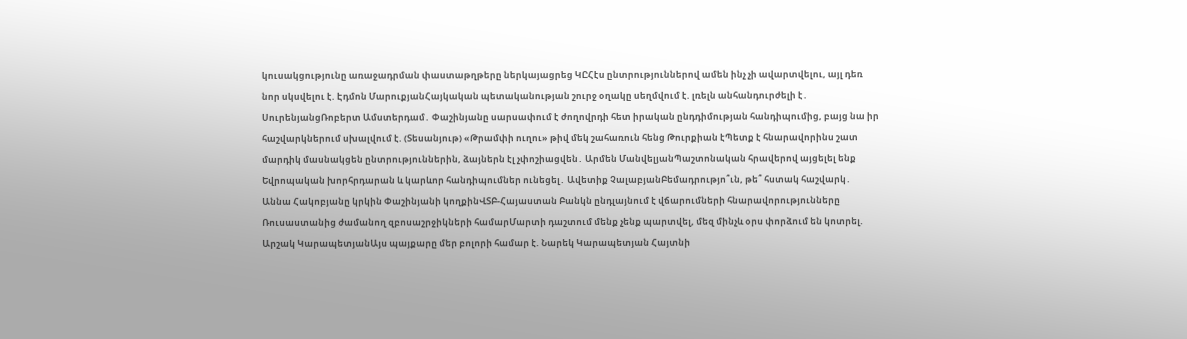կուսակցությունը առաջադրման փաստաթղթերը ներկայացրեց ԿԸՀէս ընտրություններով ամեն ինչ չի ավարտվելու, այլ դեռ նոր սկսվելու է. Էդմոն ՄարուքյանՀայկական պետականության շուրջ օղակը սեղմվում է. լռելն անհանդուրժելի է․ ՍուրենյանցՌոբերտ Ամստերդամ․ Փաշինյանը սարսափում է ժողովրդի հետ իրական ընդդիմության հանդիպումից, բայց նա իր հաշվարկներում սխալվում է. (Տեսանյութ) «Թրամփի ուղու» թիվ մեկ շահառուն հենց Թուրքիան էՊետք է հնարավորինս շատ մարդիկ մասնակցեն ընտրություններին, ձայներն էլ չփոշիացվեն․ Արմեն ՄանվելյանՊաշտոնական հրավերով այցելել ենք Եվրոպական խորհրդարան և կարևոր հանդիպումներ ունեցել․ Ավետիք ՉալաբյանԲեմադրությո՞ւն, թե՞ հստակ հաշվարկ․ Աննա Հակոբյանը կրկին Փաշինյանի կողքինՎՏԲ-Հայաստան Բանկն ընդլայնում է վճարումների հնարավորությունները Ռուսաստանից ժամանող զբոսաշրջիկների համարՄարտի դաշտում մենք չենք պարտվել, մեզ մինչև օրս փորձում են կոտրել. Արշակ ԿարապետյանԱյս պայքարը մեր բոլորի համար է. Նարեկ Կարապետյան Հայտնի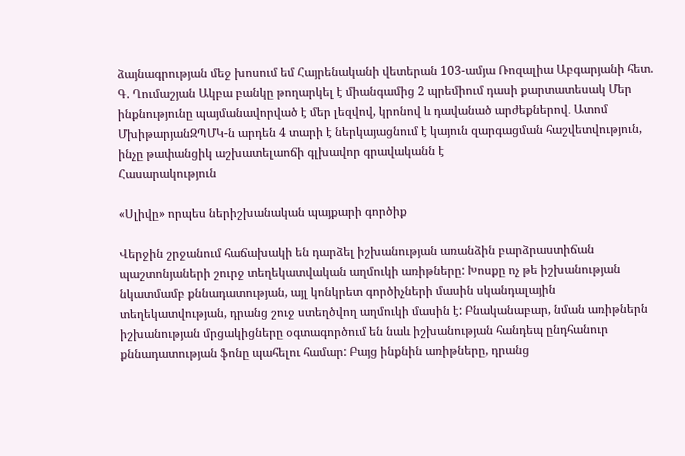ձայնագրության մեջ խոսում եմ Հայրենականի վետերան 103-ամյա Ռոզալիա Աբգարյանի հետ. Գ. Ղումաշյան Ակբա բանկը թողարկել է միանգամից 2 պրեմիում դասի քարտատեսակ Մեր ինքնությունը պայմանավորված է մեր լեզվով, կրոնով և դավանած արժեքներով․ Ատոմ ՄխիթարյանԶՊՄԿ-ն արդեն 4 տարի է ներկայացնում է կայուն զարգացման հաշվետվություն, ինչը թափանցիկ աշխատելաոճի գլխավոր գրավականն է
Հասարակություն

«Սլիվը» որպես ներիշխանական պայքարի գործիք

Վերջին շրջանում հաճախակի են դարձել իշխանության առանձին բարձրաստիճան պաշտոնյաների շուրջ տեղեկատվական աղմուկի առիթները: Խոսքը ոչ թե իշխանության նկատմամբ քննադատության, այլ կոնկրետ գործիչների մասին սկանդալային տեղեկատվության, դրանց շուջ ստեղծվող աղմուկի մասին է: Բնականաբար, նման առիթներն իշխանության մրցակիցները օգտագործում են նաև իշխանության հանդեպ ընդհանուր քննադատության ֆոնը պահելու համար: Բայց ինքնին առիթները, դրանց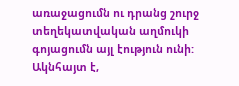առաջացումն ու դրանց շուրջ տեղեկատվական աղմուկի գոյացումն այլ էություն ունի: Ակնհայտ է,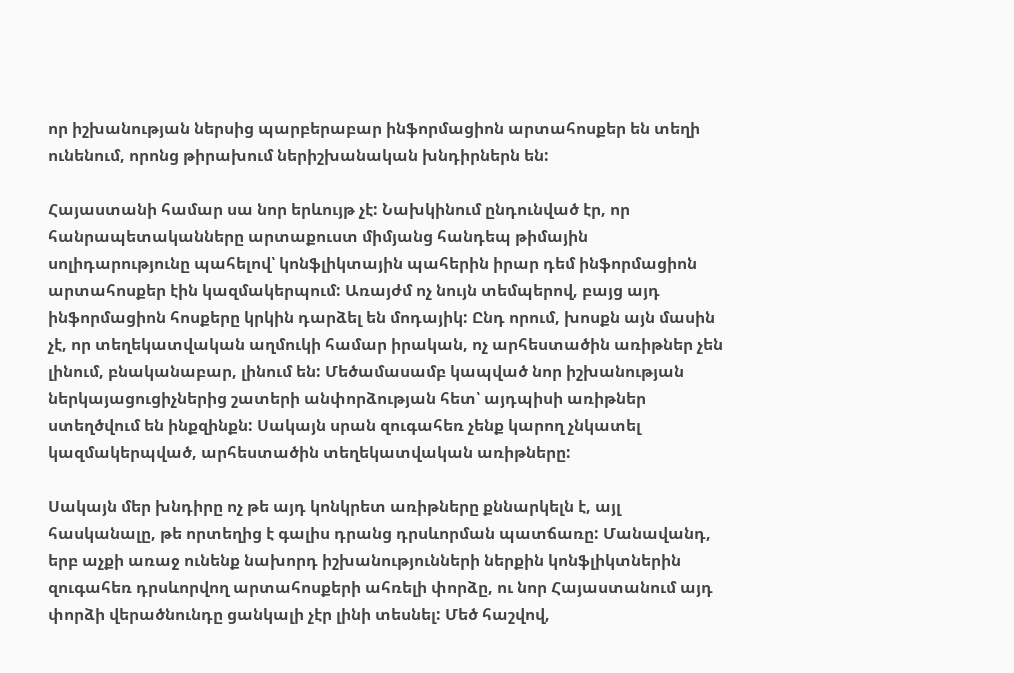որ իշխանության ներսից պարբերաբար ինֆորմացիոն արտահոսքեր են տեղի ունենում, որոնց թիրախում ներիշխանական խնդիրներն են:

Հայաստանի համար սա նոր երևույթ չէ: Նախկինում ընդունված էր, որ հանրապետականները արտաքուստ միմյանց հանդեպ թիմային սոլիդարությունը պահելով՝ կոնֆլիկտային պահերին իրար դեմ ինֆորմացիոն արտահոսքեր էին կազմակերպում: Առայժմ ոչ նույն տեմպերով, բայց այդ ինֆորմացիոն հոսքերը կրկին դարձել են մոդայիկ: Ընդ որում, խոսքն այն մասին չէ, որ տեղեկատվական աղմուկի համար իրական, ոչ արհեստածին առիթներ չեն լինում, բնականաբար, լինում են: Մեծամասամբ կապված նոր իշխանության ներկայացուցիչներից շատերի անփորձության հետ՝ այդպիսի առիթներ ստեղծվում են ինքզինքն: Սակայն սրան զուգահեռ չենք կարող չնկատել կազմակերպված, արհեստածին տեղեկատվական առիթները:

Սակայն մեր խնդիրը ոչ թե այդ կոնկրետ առիթները քննարկելն է, այլ հասկանալը, թե որտեղից է գալիս դրանց դրսևորման պատճառը: Մանավանդ, երբ աչքի առաջ ունենք նախորդ իշխանությունների ներքին կոնֆլիկտներին զուգահեռ դրսևորվող արտահոսքերի ահռելի փորձը, ու նոր Հայաստանում այդ փորձի վերածնունդը ցանկալի չէր լինի տեսնել: Մեծ հաշվով,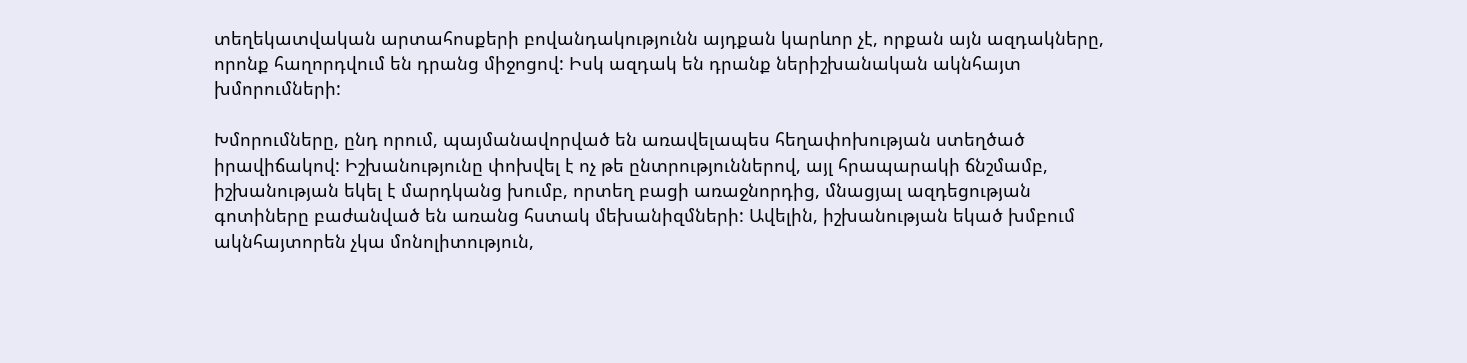տեղեկատվական արտահոսքերի բովանդակությունն այդքան կարևոր չէ, որքան այն ազդակները, որոնք հաղորդվում են դրանց միջոցով: Իսկ ազդակ են դրանք ներիշխանական ակնհայտ խմորումների:

Խմորումները, ընդ որում, պայմանավորված են առավելապես հեղափոխության ստեղծած իրավիճակով: Իշխանությունը փոխվել է ոչ թե ընտրություններով, այլ հրապարակի ճնշմամբ, իշխանության եկել է մարդկանց խումբ, որտեղ բացի առաջնորդից, մնացյալ ազդեցության գոտիները բաժանված են առանց հստակ մեխանիզմների: Ավելին, իշխանության եկած խմբում ակնհայտորեն չկա մոնոլիտություն,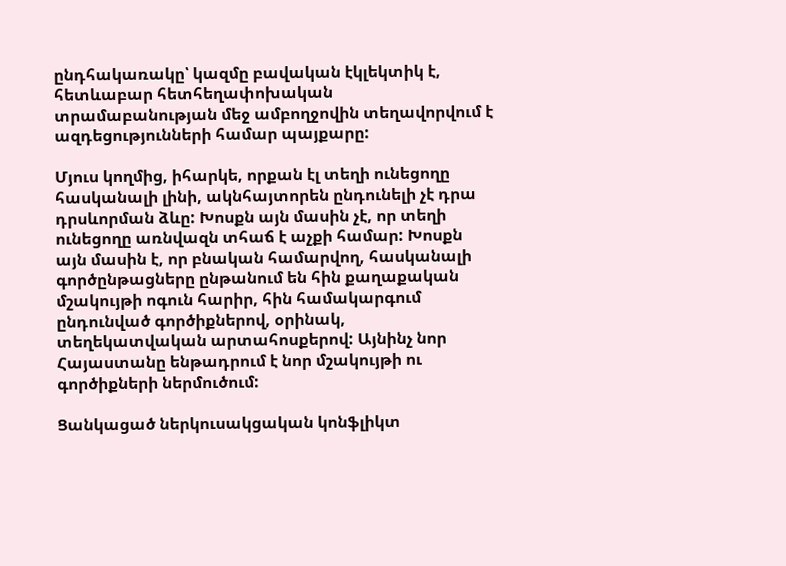ընդհակառակը՝ կազմը բավական էկլեկտիկ է, հետևաբար հետհեղափոխական տրամաբանության մեջ ամբողջովին տեղավորվում է ազդեցությունների համար պայքարը:

Մյուս կողմից, իհարկե, որքան էլ տեղի ունեցողը հասկանալի լինի, ակնհայտորեն ընդունելի չէ դրա դրսևորման ձևը: Խոսքն այն մասին չէ, որ տեղի ունեցողը առնվազն տհաճ է աչքի համար: Խոսքն այն մասին է, որ բնական համարվող, հասկանալի գործընթացները ընթանում են հին քաղաքական մշակույթի ոգուն հարիր, հին համակարգում ընդունված գործիքներով, օրինակ, տեղեկատվական արտահոսքերով: Այնինչ նոր Հայաստանը ենթադրում է նոր մշակույթի ու գործիքների ներմուծում:

Ցանկացած ներկուսակցական կոնֆլիկտ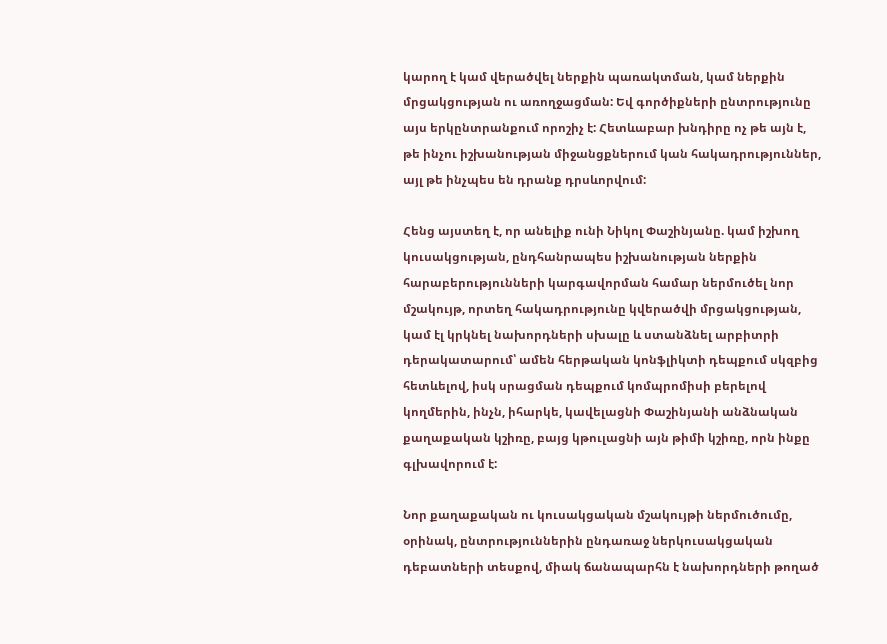կարող է կամ վերածվել ներքին պառակտման, կամ ներքին մրցակցության ու առողջացման: Եվ գործիքների ընտրությունը այս երկընտրանքում որոշիչ է: Հետևաբար խնդիրը ոչ թե այն է, թե ինչու իշխանության միջանցքներում կան հակադրություններ, այլ թե ինչպես են դրանք դրսևորվում:

Հենց այստեղ է, որ անելիք ունի Նիկոլ Փաշինյանը. կամ իշխող կուսակցության, ընդհանրապես իշխանության ներքին հարաբերությունների կարգավորման համար ներմուծել նոր մշակույթ, որտեղ հակադրությունը կվերածվի մրցակցության, կամ էլ կրկնել նախորդների սխալը և ստանձնել արբիտրի դերակատարում՝ ամեն հերթական կոնֆլիկտի դեպքում սկզբից հետևելով, իսկ սրացման դեպքում կոմպրոմիսի բերելով կողմերին, ինչն, իհարկե, կավելացնի Փաշինյանի անձնական քաղաքական կշիռը, բայց կթուլացնի այն թիմի կշիռը, որն ինքը գլխավորում է:

Նոր քաղաքական ու կուսակցական մշակույթի ներմուծումը, օրինակ, ընտրություններին ընդառաջ ներկուսակցական դեբատների տեսքով, միակ ճանապարհն է նախորդների թողած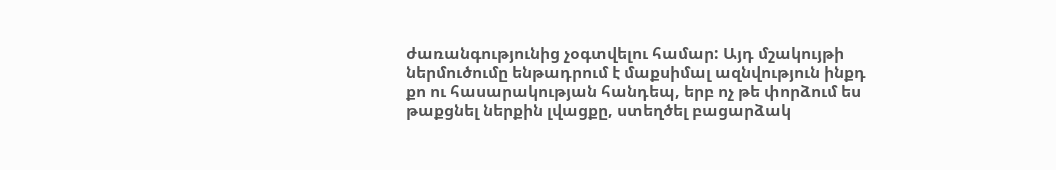ժառանգությունից չօգտվելու համար: Այդ մշակույթի ներմուծումը ենթադրում է մաքսիմալ ազնվություն ինքդ քո ու հասարակության հանդեպ, երբ ոչ թե փորձում ես թաքցնել ներքին լվացքը, ստեղծել բացարձակ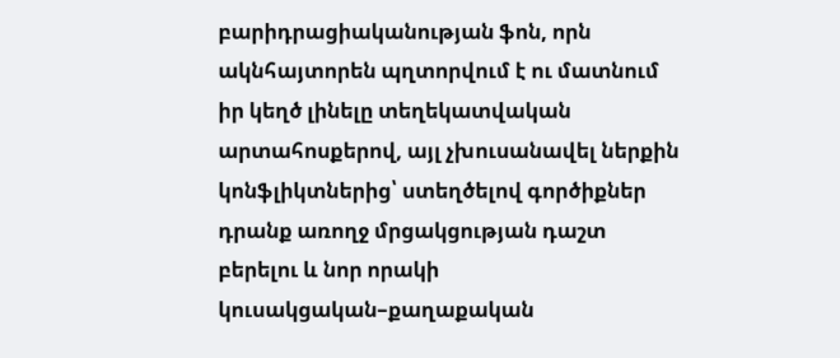բարիդրացիականության ֆոն, որն ակնհայտորեն պղտորվում է ու մատնում իր կեղծ լինելը տեղեկատվական արտահոսքերով, այլ չխուսանավել ներքին կոնֆլիկտներից՝ ստեղծելով գործիքներ դրանք առողջ մրցակցության դաշտ բերելու և նոր որակի կուսակցական–քաղաքական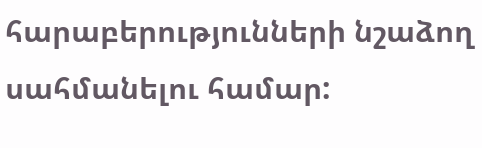հարաբերությունների նշաձող սահմանելու համար: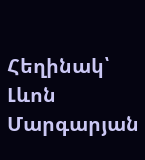Հեղինակ՝ Լևոն Մարգարյան